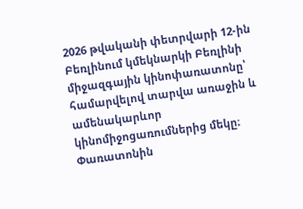2026 թվականի փետրվարի 12-ին Բեռլինում կմեկնարկի Բեռլինի միջազգային կինոփառատոնը՝ համարվելով տարվա առաջին և ամենակարևոր կինոմիջոցառումներից մեկը։ Փառատոնին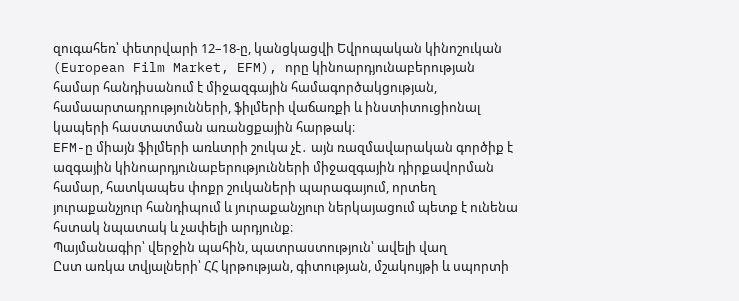զուգահեռ՝ փետրվարի 12–18-ը, կանցկացվի Եվրոպական կինոշուկան (European Film Market, EFM), որը կինոարդյունաբերության համար հանդիսանում է միջազգային համագործակցության, համաարտադրությունների, ֆիլմերի վաճառքի և ինստիտուցիոնալ կապերի հաստատման առանցքային հարթակ։
EFM-ը միայն ֆիլմերի առևտրի շուկա չէ․ այն ռազմավարական գործիք է ազգային կինոարդյունաբերությունների միջազգային դիրքավորման համար, հատկապես փոքր շուկաների պարագայում, որտեղ յուրաքանչյուր հանդիպում և յուրաքանչյուր ներկայացում պետք է ունենա հստակ նպատակ և չափելի արդյունք։
Պայմանագիր՝ վերջին պահին, պատրաստություն՝ ավելի վաղ
Ըստ առկա տվյալների՝ ՀՀ կրթության, գիտության, մշակույթի և սպորտի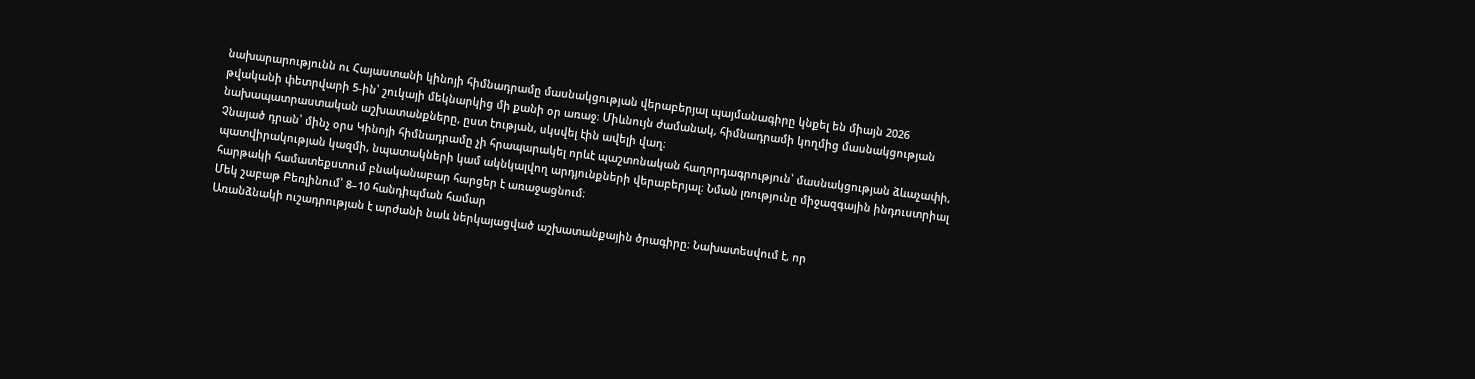նախարարությունն ու Հայաստանի կինոյի հիմնադրամը մասնակցության վերաբերյալ պայմանագիրը կնքել են միայն 2026 թվականի փետրվարի 5-ին՝ շուկայի մեկնարկից մի քանի օր առաջ։ Միևնույն ժամանակ, հիմնադրամի կողմից մասնակցության նախապատրաստական աշխատանքները, ըստ էության, սկսվել էին ավելի վաղ։
Չնայած դրան՝ մինչ օրս Կինոյի հիմնադրամը չի հրապարակել որևէ պաշտոնական հաղորդագրություն՝ մասնակցության ձևաչափի, պատվիրակության կազմի, նպատակների կամ ակնկալվող արդյունքների վերաբերյալ։ Նման լռությունը միջազգային ինդուստրիալ հարթակի համատեքստում բնականաբար հարցեր է առաջացնում։
Մեկ շաբաթ Բեռլինում՝ 8–10 հանդիպման համար
Առանձնակի ուշադրության է արժանի նաև ներկայացված աշխատանքային ծրագիրը։ Նախատեսվում է, որ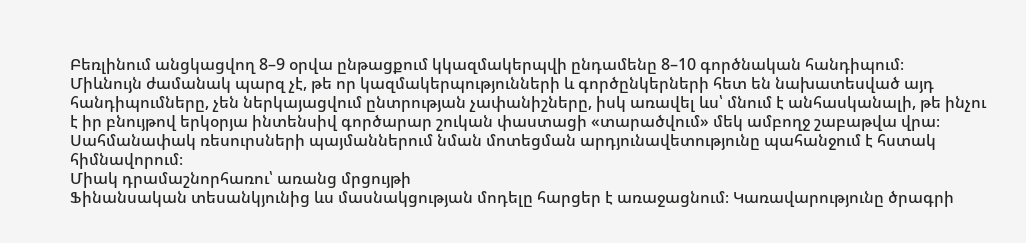Բեռլինում անցկացվող 8–9 օրվա ընթացքում կկազմակերպվի ընդամենը 8–10 գործնական հանդիպում։
Միևնույն ժամանակ պարզ չէ, թե որ կազմակերպությունների և գործընկերների հետ են նախատեսված այդ հանդիպումները, չեն ներկայացվում ընտրության չափանիշները, իսկ առավել ևս՝ մնում է անհասկանալի, թե ինչու է իր բնույթով երկօրյա ինտենսիվ գործարար շուկան փաստացի «տարածվում» մեկ ամբողջ շաբաթվա վրա։
Սահմանափակ ռեսուրսների պայմաններում նման մոտեցման արդյունավետությունը պահանջում է հստակ հիմնավորում։
Միակ դրամաշնորհառու՝ առանց մրցույթի
Ֆինանսական տեսանկյունից ևս մասնակցության մոդելը հարցեր է առաջացնում։ Կառավարությունը ծրագրի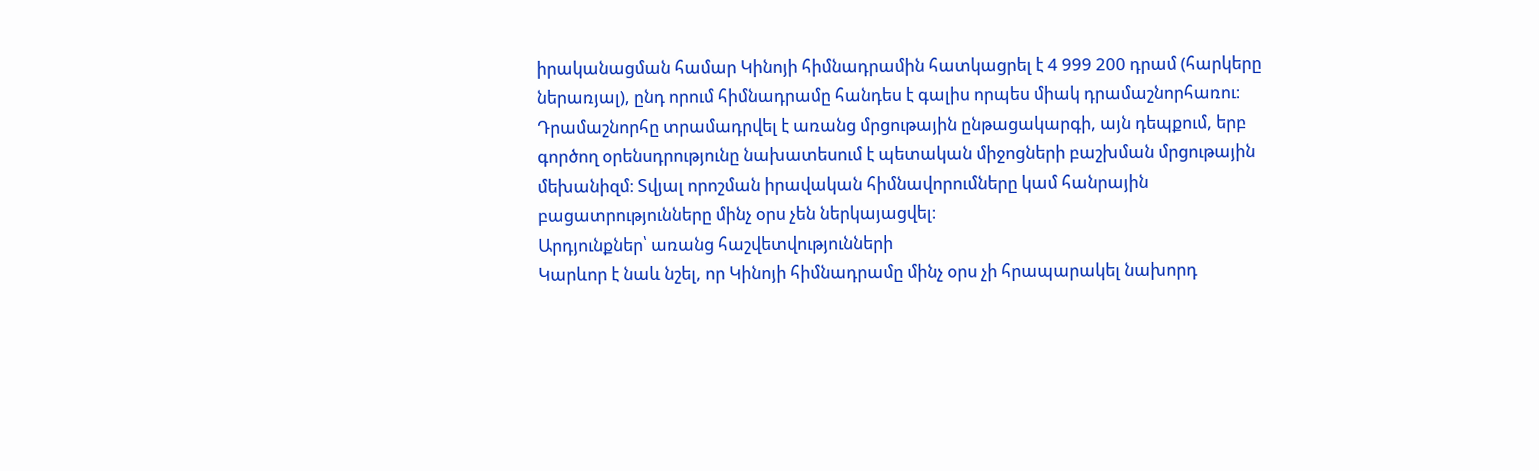իրականացման համար Կինոյի հիմնադրամին հատկացրել է 4 999 200 դրամ (հարկերը ներառյալ), ընդ որում հիմնադրամը հանդես է գալիս որպես միակ դրամաշնորհառու։
Դրամաշնորհը տրամադրվել է առանց մրցութային ընթացակարգի, այն դեպքում, երբ գործող օրենսդրությունը նախատեսում է պետական միջոցների բաշխման մրցութային մեխանիզմ։ Տվյալ որոշման իրավական հիմնավորումները կամ հանրային բացատրությունները մինչ օրս չեն ներկայացվել։
Արդյունքներ՝ առանց հաշվետվությունների
Կարևոր է նաև նշել, որ Կինոյի հիմնադրամը մինչ օրս չի հրապարակել նախորդ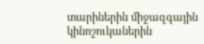տարիներին միջազգային կինոշուկաներին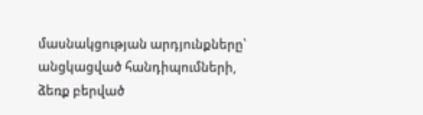մասնակցության արդյունքները՝ անցկացված հանդիպումների, ձեռք բերված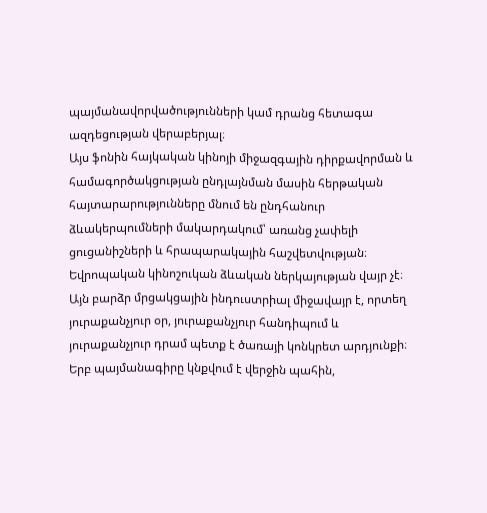պայմանավորվածությունների կամ դրանց հետագա ազդեցության վերաբերյալ։
Այս ֆոնին հայկական կինոյի միջազգային դիրքավորման և համագործակցության ընդլայնման մասին հերթական հայտարարությունները մնում են ընդհանուր ձևակերպումների մակարդակում՝ առանց չափելի ցուցանիշների և հրապարակային հաշվետվության։
Եվրոպական կինոշուկան ձևական ներկայության վայր չէ։ Այն բարձր մրցակցային ինդուստրիալ միջավայր է, որտեղ յուրաքանչյուր օր, յուրաքանչյուր հանդիպում և յուրաքանչյուր դրամ պետք է ծառայի կոնկրետ արդյունքի։
Երբ պայմանագիրը կնքվում է վերջին պահին,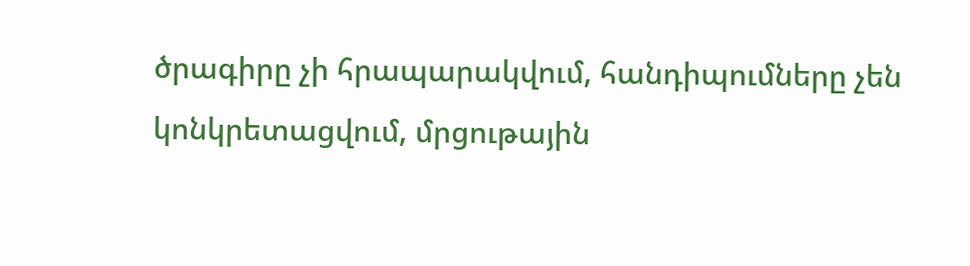ծրագիրը չի հրապարակվում, հանդիպումները չեն կոնկրետացվում, մրցութային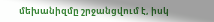մեխանիզմը շրջանցվում է, իսկ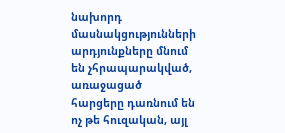նախորդ մասնակցությունների արդյունքները մնում են չհրապարակված, առաջացած հարցերը դառնում են ոչ թե հուզական, այլ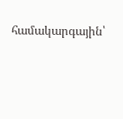համակարգային՝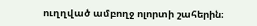ուղղված ամբողջ ոլորտի շահերին։